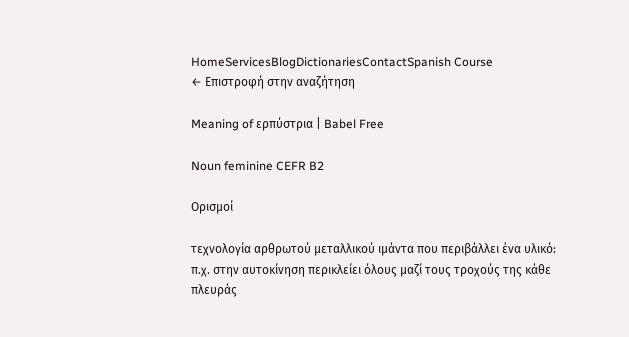HomeServicesBlogDictionariesContactSpanish Course
← Επιστροφή στην αναζήτηση

Meaning of ερπύστρια | Babel Free

Noun feminine CEFR B2

Ορισμοί

τεχνολογία αρθρωτού μεταλλικού ιμάντα που περιβάλλει ένα υλικό: π.χ. στην αυτοκίνηση περικλείει όλους μαζί τους τροχούς της κάθε πλευράς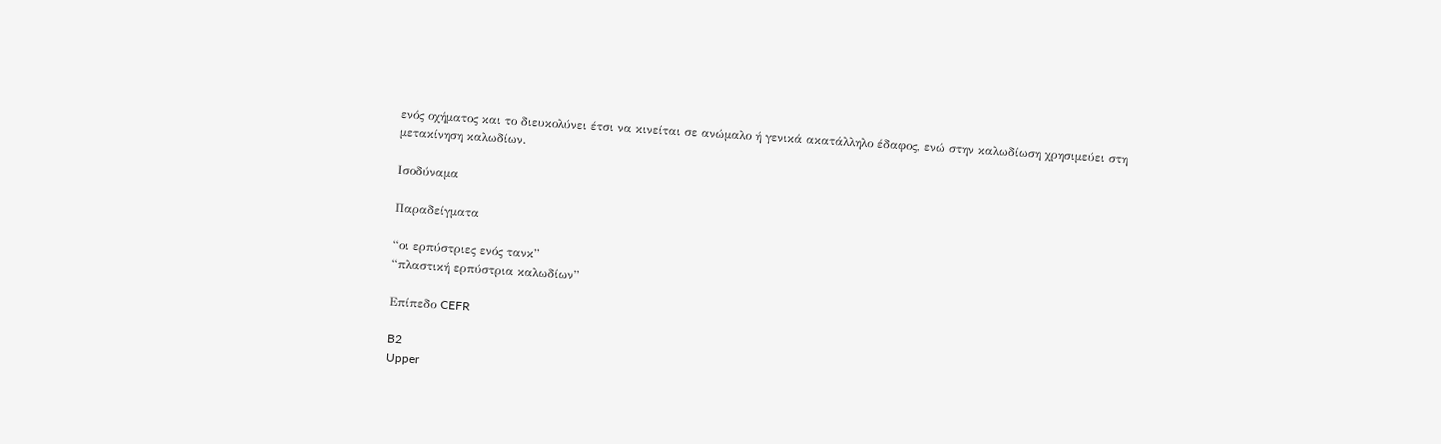ενός οχήματος και το διευκολύνει έτσι να κινείται σε ανώμαλο ή γενικά ακατάλληλο έδαφος, ενώ στην καλωδίωση χρησιμεύει στη μετακίνηση καλωδίων.

Ισοδύναμα

Παραδείγματα

“οι ερπύστριες ενός τανκ”
“πλαστική ερπύστρια καλωδίων”

Επίπεδο CEFR

B2
Upper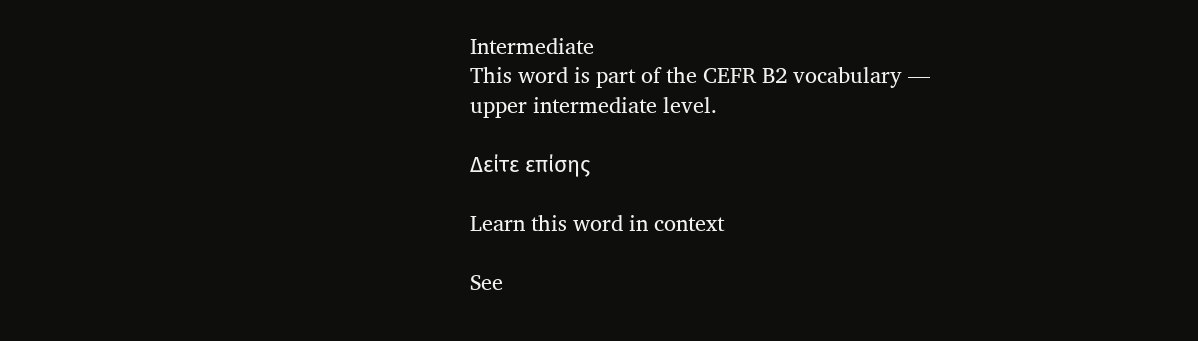Intermediate
This word is part of the CEFR B2 vocabulary — upper intermediate level.

Δείτε επίσης

Learn this word in context

See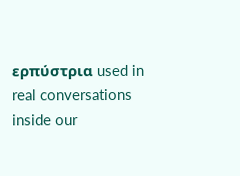ερπύστρια used in real conversations inside our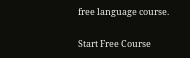free language course.

Start Free Course